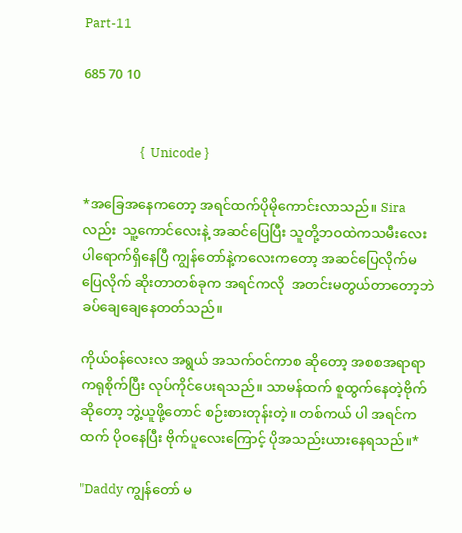Part-11

685 70 10


                   {  Unicode }

*အခြေအနေကတော့ အရင်ထက်ပိုမိုကောင်းလာသည်။ Siraလည်း  သူ့ကောင်လေးနဲ့ အဆင်ပြေပြီး သူတို့ဘဝထဲကသမီးလေးပါရောက်ရှိနေပြီ ကျွန်တော်နဲ့ကလေးကတော့ အဆင်ပြေလိုက်မပြေလိုက် ဆိုးတာတစ်ခုက အရင်ကလို  အတင်းမတွယ်တာတော့ဘဲ ခပ်ချေချေနေတတ်သည်။

ကိုယ်ဝန်လေးလ အရွယ် အသက်ဝင်ကာစ ဆိုတော့ အစစအရာရာကရုစိုက်ပြီး လုပ်ကိုင်ပေးရသည်။ သာမန်ထက် စူထွက်နေတဲ့ဗိုက်ဆိုတော့ ဘွဲ့ယူဖို့တောင် စဉ်းစားတုန်းတဲ့။ တစ်ကယ် ပါ အရင်ကထက် ပိုဝနေပြီး ဗိုက်ပူလေးကြောင့် ပိုအသည်းယားနေရသည်။*

"Daddy ကျွန်တော် မ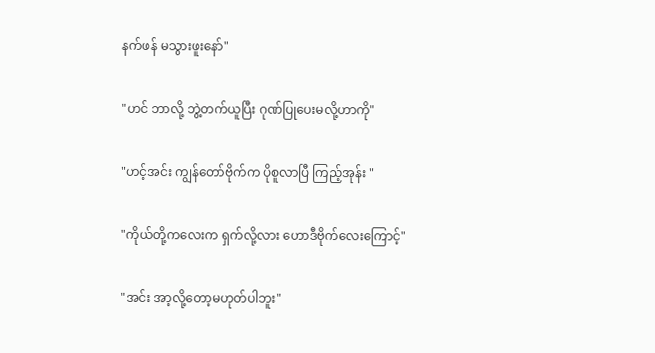နက်ဖန် မသွားဖူးနော်"

"ဟင် ဘာလို့ ဘွဲ့တက်ယူပြီး ဂုဏ်ပြုပေးမလို့ဟာကို"

"ဟင့်အင်း ကျွန်တော်ဗိုက်က ပိုစူလာပြီ ကြည့်အုန်း "

"ကိုယ်တို့ကလေးက ရှက်လို့လား ဟောဒီဗိုက်လေးကြောင့်"

"အင်း အာ့လို့တော့မဟုတ်ပါဘူး"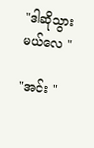"ဒါဆိုသွားမယ်လေ "

"အင်း "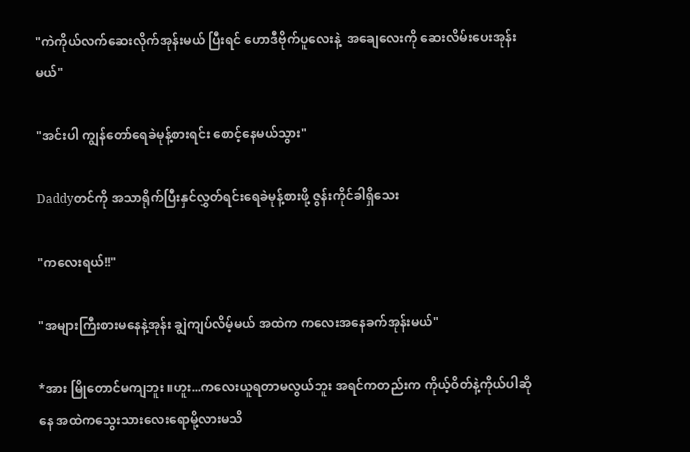"ကဲကိုယ်လက်ဆေးလိုက်အုန်းမယ် ပြီးရင် ဟောဒီဗိုက်ပူလေးနဲ့  အချေလေးကို ဆေးလိမ်းပေးအုန်းမယ်"

"အင်းပါ ကျွန်တော်ရေခဲမုန့်စားရင်း စောင့်နေမယ်သွား"

Daddyတင်ကို အသာရိုက်ပြီးနှင်လွှတ်ရင်းရေခဲမုန့်စားဖို့ ဇွန်းကိုင်ခါရှိသေး

"ကလေးရယ်!!"

"အများကြီးစားမနေနဲ့အုန်း ချွဲကျပ်လိမ့်မယ် အထဲက ကလေးအနေခက်အုန်းမယ်"

*အား မြိုတောင်မကျဘူး ။ဟူး...ကလေးယူရတာမလွယ်ဘူး အရင်ကတည်းက ကိုယ့်ဝိတ်နဲ့ကိုယ်ပါဆိုနေ အထဲကသွေးသားလေးရောမို့လားမသိ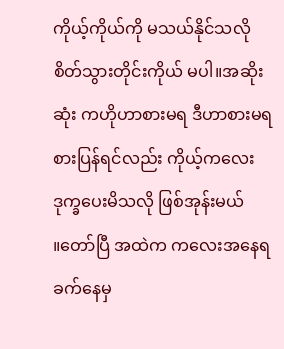ကိုယ့်ကိုယ်ကို မသယ်နိုင်သလို စိတ်သွားတိုင်းကိုယ် မပါ။အဆိုးဆုံး ကဟိုဟာစားမရ ဒီဟာစားမရ စားပြန်ရင်လည်း ကိုယ့်ကလေးဒုက္ခပေးမိသလို ဖြစ်အုန်းမယ် ။‌တော်ပြီ အထဲက ကလေးအနေရခက်နေမှ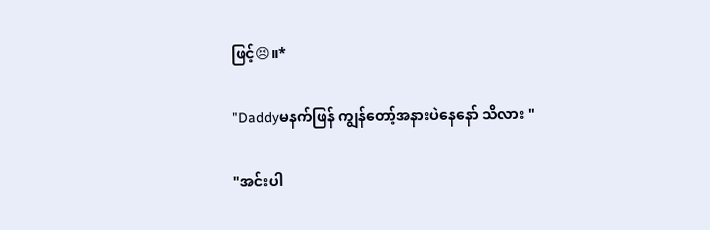ဖြင့်😣။*

"Daddyမနက်ဖြန် ကျွန်တော့်အနားပဲနေနော် သိလား "

"အင်းပါ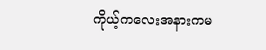ကိုယ့်ကလေးအနားကမ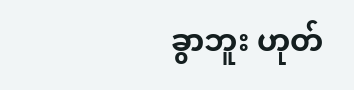ခွာဘူး ဟုတ်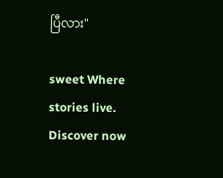ပြီလား"

sweet Where stories live. Discover now